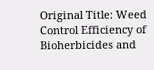Original Title: Weed Control Efficiency of Bioherbicides and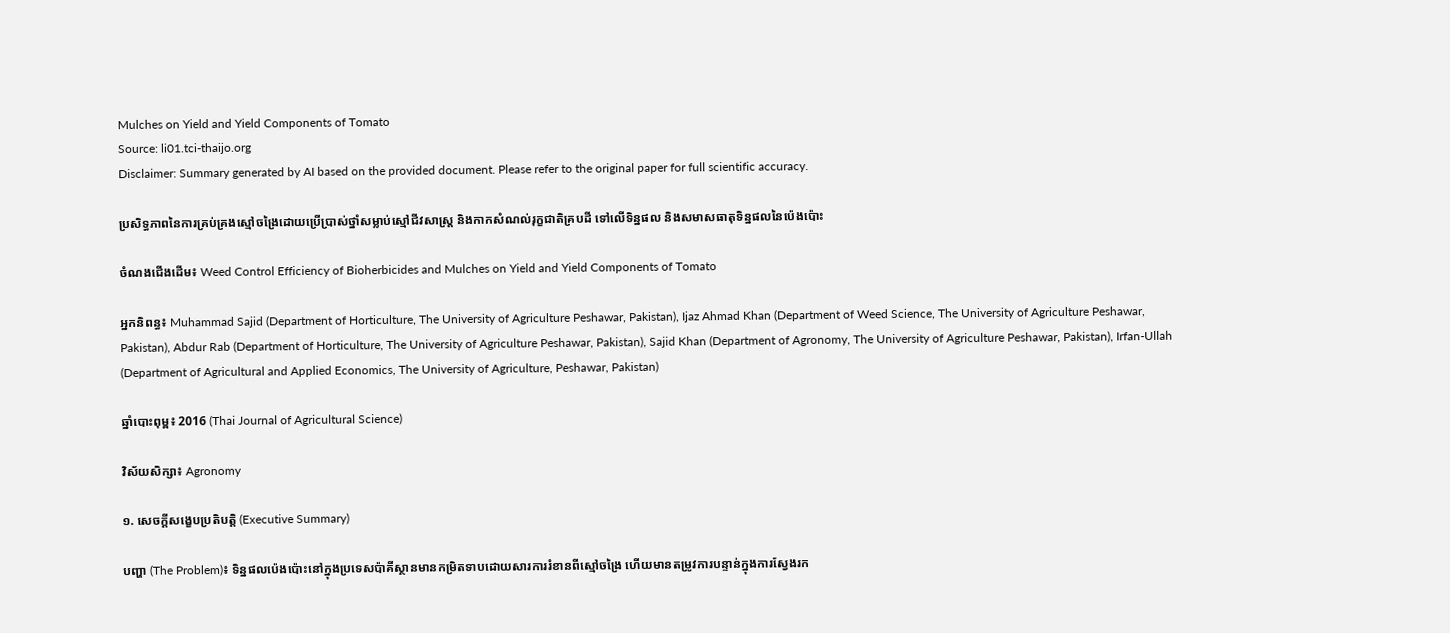Mulches on Yield and Yield Components of Tomato
Source: li01.tci-thaijo.org
Disclaimer: Summary generated by AI based on the provided document. Please refer to the original paper for full scientific accuracy.

ប្រសិទ្ធភាពនៃការគ្រប់គ្រងស្មៅចង្រៃដោយប្រើប្រាស់ថ្នាំសម្លាប់ស្មៅជីវសាស្រ្ត និងកាកសំណល់រុក្ខជាតិគ្របដី ទៅលើទិន្នផល និងសមាសធាតុទិន្នផលនៃប៉េងប៉ោះ

ចំណងជើងដើម៖ Weed Control Efficiency of Bioherbicides and Mulches on Yield and Yield Components of Tomato

អ្នកនិពន្ធ៖ Muhammad Sajid (Department of Horticulture, The University of Agriculture Peshawar, Pakistan), Ijaz Ahmad Khan (Department of Weed Science, The University of Agriculture Peshawar, Pakistan), Abdur Rab (Department of Horticulture, The University of Agriculture Peshawar, Pakistan), Sajid Khan (Department of Agronomy, The University of Agriculture Peshawar, Pakistan), Irfan-Ullah (Department of Agricultural and Applied Economics, The University of Agriculture, Peshawar, Pakistan)

ឆ្នាំបោះពុម្ព៖ 2016 (Thai Journal of Agricultural Science)

វិស័យសិក្សា៖ Agronomy

១. សេចក្តីសង្ខេបប្រតិបត្តិ (Executive Summary)

បញ្ហា (The Problem)៖ ទិន្នផលប៉េងប៉ោះនៅក្នុងប្រទេសប៉ាគីស្ថានមានកម្រិតទាបដោយសារការរំខានពីស្មៅចង្រៃ ហើយមានតម្រូវការបន្ទាន់ក្នុងការស្វែងរក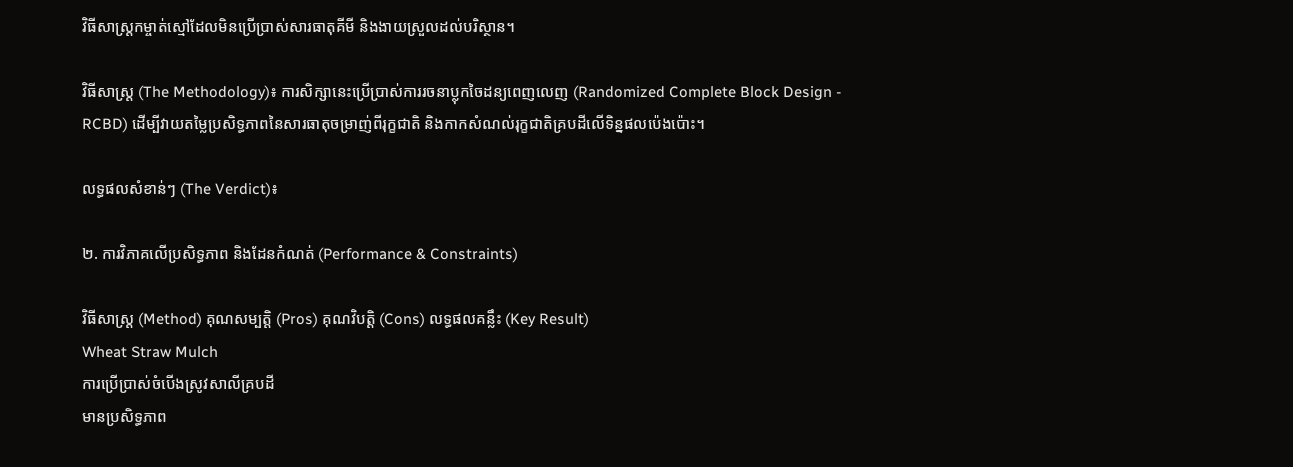វិធីសាស្រ្តកម្ចាត់ស្មៅដែលមិនប្រើប្រាស់សារធាតុគីមី និងងាយស្រួលដល់បរិស្ថាន។

វិធីសាស្ត្រ (The Methodology)៖ ការសិក្សានេះប្រើប្រាស់ការរចនាប្លុកចៃដន្យពេញលេញ (Randomized Complete Block Design - RCBD) ដើម្បីវាយតម្លៃប្រសិទ្ធភាពនៃសារធាតុចម្រាញ់ពីរុក្ខជាតិ និងកាកសំណល់រុក្ខជាតិគ្របដីលើទិន្នផលប៉េងប៉ោះ។

លទ្ធផលសំខាន់ៗ (The Verdict)៖

២. ការវិភាគលើប្រសិទ្ធភាព និងដែនកំណត់ (Performance & Constraints)

វិធីសាស្ត្រ (Method) គុណសម្បត្តិ (Pros) គុណវិបត្តិ (Cons) លទ្ធផលគន្លឹះ (Key Result)
Wheat Straw Mulch
ការប្រើប្រាស់ចំបើងស្រូវសាលីគ្របដី
មានប្រសិទ្ធភាព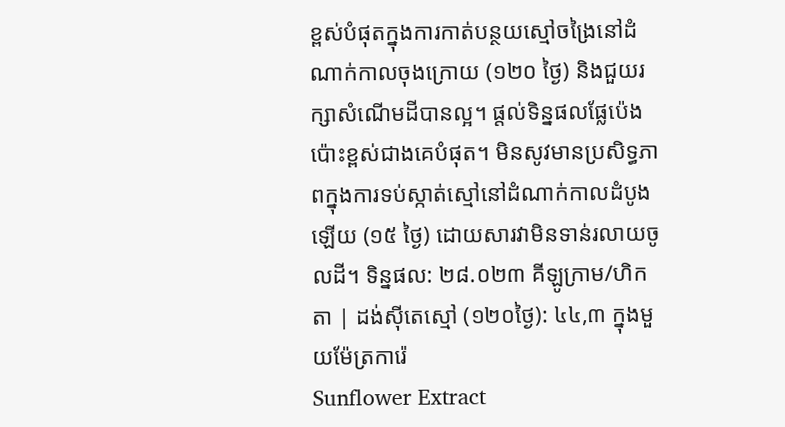ខ្ពស់បំផុតក្នុងការកាត់បន្ថយស្មៅចង្រៃនៅដំណាក់កាលចុងក្រោយ (១២០ ថ្ងៃ) និងជួយរក្សាសំណើមដីបានល្អ។ ផ្តល់ទិន្នផលផ្លែប៉េងប៉ោះខ្ពស់ជាងគេបំផុត។ មិនសូវមានប្រសិទ្ធភាពក្នុងការទប់ស្កាត់ស្មៅនៅដំណាក់កាលដំបូងឡើយ (១៥ ថ្ងៃ) ដោយសារវាមិនទាន់រលាយចូលដី។ ទិន្នផល: ២៨.០២៣ គីឡូក្រាម/ហិកតា | ដង់ស៊ីតេស្មៅ (១២០ថ្ងៃ): ៤៤,៣ ក្នុងមួយម៉ែត្រការ៉េ
Sunflower Extract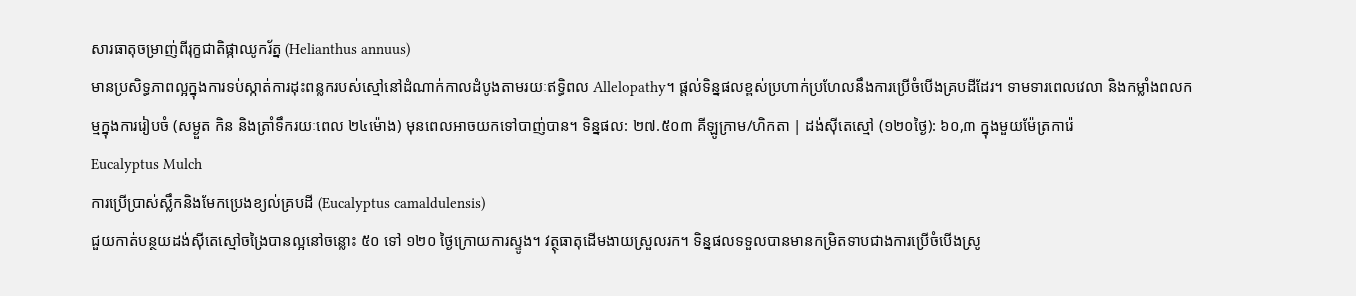សារធាតុចម្រាញ់ពីរុក្ខជាតិផ្កាឈូករ័ត្ន (Helianthus annuus)
មានប្រសិទ្ធភាពល្អក្នុងការទប់ស្កាត់ការដុះពន្លករបស់ស្មៅនៅដំណាក់កាលដំបូងតាមរយៈឥទ្ធិពល Allelopathy។ ផ្តល់ទិន្នផលខ្ពស់ប្រហាក់ប្រហែលនឹងការប្រើចំបើងគ្របដីដែរ។ ទាមទារពេលវេលា និងកម្លាំងពលកម្មក្នុងការរៀបចំ (សម្ងួត កិន និងត្រាំទឹករយៈពេល ២៤ម៉ោង) មុនពេលអាចយកទៅបាញ់បាន។ ទិន្នផល: ២៧.៥០៣ គីឡូក្រាម/ហិកតា | ដង់ស៊ីតេស្មៅ (១២០ថ្ងៃ): ៦០,៣ ក្នុងមួយម៉ែត្រការ៉េ
Eucalyptus Mulch
ការប្រើប្រាស់ស្លឹកនិងមែកប្រេងខ្យល់គ្របដី (Eucalyptus camaldulensis)
ជួយកាត់បន្ថយដង់ស៊ីតេស្មៅចង្រៃបានល្អនៅចន្លោះ ៥០ ទៅ ១២០ ថ្ងៃក្រោយការស្ទូង។ វត្ថុធាតុដើមងាយស្រួលរក។ ទិន្នផលទទួលបានមានកម្រិតទាបជាងការប្រើចំបើងស្រូ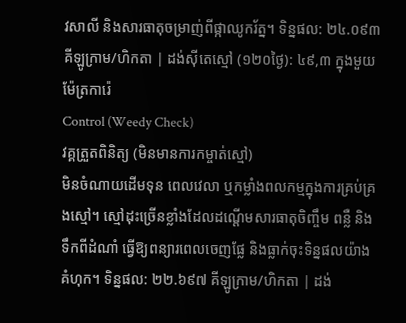វសាលី និងសារធាតុចម្រាញ់ពីផ្កាឈូករ័ត្ន។ ទិន្នផល: ២៤.០៩៣ គីឡូក្រាម/ហិកតា | ដង់ស៊ីតេស្មៅ (១២០ថ្ងៃ): ៤៩,៣ ក្នុងមួយម៉ែត្រការ៉េ
Control (Weedy Check)
វគ្គត្រួតពិនិត្យ (មិនមានការកម្ចាត់ស្មៅ)
មិនចំណាយដើមទុន ពេលវេលា ឬកម្លាំងពលកម្មក្នុងការគ្រប់គ្រងស្មៅ។ ស្មៅដុះច្រើនខ្លាំងដែលដណ្តើមសារធាតុចិញ្ចឹម ពន្លឺ និងទឹកពីដំណាំ ធ្វើឱ្យពន្យារពេលចេញផ្លែ និងធ្លាក់ចុះទិន្នផលយ៉ាងគំហុក។ ទិន្នផល: ២២.៦៩៧ គីឡូក្រាម/ហិកតា | ដង់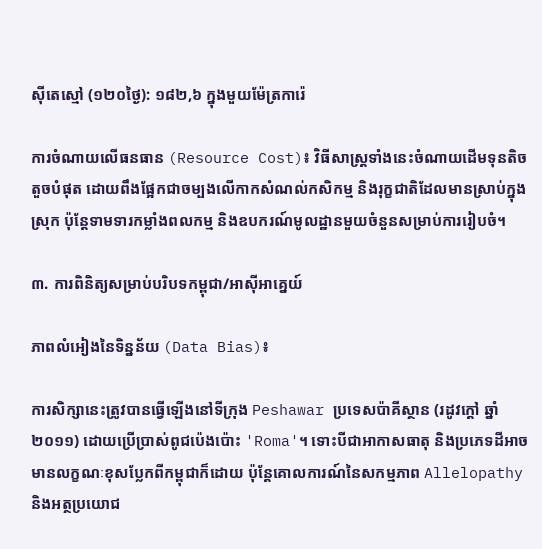ស៊ីតេស្មៅ (១២០ថ្ងៃ): ១៨២,៦ ក្នុងមួយម៉ែត្រការ៉េ

ការចំណាយលើធនធាន (Resource Cost)៖ វិធីសាស្ត្រទាំងនេះចំណាយដើមទុនតិចតួចបំផុត ដោយពឹងផ្អែកជាចម្បងលើកាកសំណល់កសិកម្ម និងរុក្ខជាតិដែលមានស្រាប់ក្នុងស្រុក ប៉ុន្តែទាមទារកម្លាំងពលកម្ម និងឧបករណ៍មូលដ្ឋានមួយចំនួនសម្រាប់ការរៀបចំ។

៣. ការពិនិត្យសម្រាប់បរិបទកម្ពុជា/អាស៊ីអាគ្នេយ៍

ភាពលំអៀងនៃទិន្នន័យ (Data Bias)៖

ការសិក្សានេះត្រូវបានធ្វើឡើងនៅទីក្រុង Peshawar ប្រទេសប៉ាគីស្ថាន (រដូវក្តៅ ឆ្នាំ២០១១) ដោយប្រើប្រាស់ពូជប៉េងប៉ោះ 'Roma'។ ទោះបីជាអាកាសធាតុ និងប្រភេទដីអាចមានលក្ខណៈខុសប្លែកពីកម្ពុជាក៏ដោយ ប៉ុន្តែគោលការណ៍នៃសកម្មភាព Allelopathy និងអត្ថប្រយោជ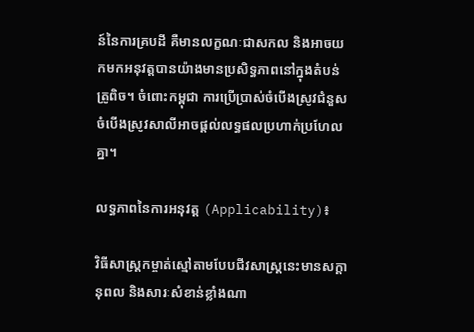ន៍នៃការគ្របដី គឺមានលក្ខណៈជាសកល និងអាចយកមកអនុវត្តបានយ៉ាងមានប្រសិទ្ធភាពនៅក្នុងតំបន់ត្រូពិច។ ចំពោះកម្ពុជា ការប្រើប្រាស់ចំបើងស្រូវជំនួសចំបើងស្រូវសាលីអាចផ្តល់លទ្ធផលប្រហាក់ប្រហែលគ្នា។

លទ្ធភាពនៃការអនុវត្ត (Applicability)៖

វិធីសាស្ត្រកម្ចាត់ស្មៅតាមបែបជីវសាស្ត្រនេះមានសក្តានុពល និងសារៈសំខាន់ខ្លាំងណា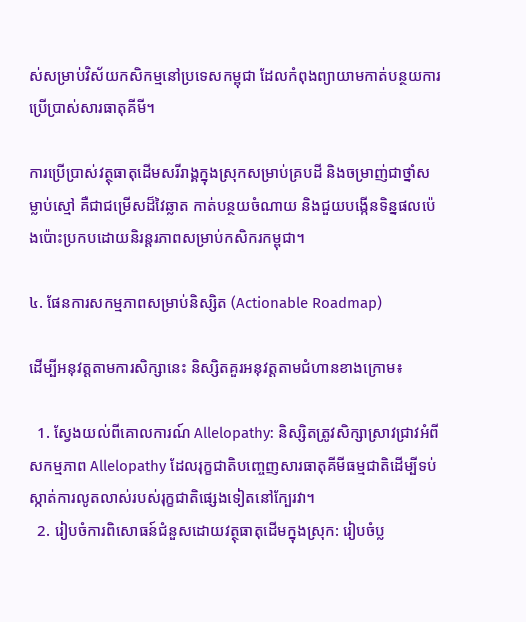ស់សម្រាប់វិស័យកសិកម្មនៅប្រទេសកម្ពុជា ដែលកំពុងព្យាយាមកាត់បន្ថយការប្រើប្រាស់សារធាតុគីមី។

ការប្រើប្រាស់វត្ថុធាតុដើមសរីរាង្គក្នុងស្រុកសម្រាប់គ្របដី និងចម្រាញ់ជាថ្នាំសម្លាប់ស្មៅ គឺជាជម្រើសដ៏វៃឆ្លាត កាត់បន្ថយចំណាយ និងជួយបង្កើនទិន្នផលប៉េងប៉ោះប្រកបដោយនិរន្តរភាពសម្រាប់កសិករកម្ពុជា។

៤. ផែនការសកម្មភាពសម្រាប់និស្សិត (Actionable Roadmap)

ដើម្បីអនុវត្តតាមការសិក្សានេះ និស្សិតគួរអនុវត្តតាមជំហានខាងក្រោម៖

  1. ស្វែងយល់ពីគោលការណ៍ Allelopathy: និស្សិតត្រូវសិក្សាស្រាវជ្រាវអំពីសកម្មភាព Allelopathy ដែលរុក្ខជាតិបញ្ចេញសារធាតុគីមីធម្មជាតិដើម្បីទប់ស្កាត់ការលូតលាស់របស់រុក្ខជាតិផ្សេងទៀតនៅក្បែរវា។
  2. រៀបចំការពិសោធន៍ជំនួសដោយវត្ថុធាតុដើមក្នុងស្រុក: រៀបចំប្ល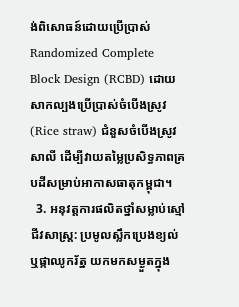ង់ពិសោធន៍ដោយប្រើប្រាស់ Randomized Complete Block Design (RCBD) ដោយសាកល្បងប្រើប្រាស់ចំបើងស្រូវ (Rice straw) ជំនួសចំបើងស្រូវសាលី ដើម្បីវាយតម្លៃប្រសិទ្ធភាពគ្របដីសម្រាប់អាកាសធាតុកម្ពុជា។
  3. អនុវត្តការផលិតថ្នាំសម្លាប់ស្មៅជីវសាស្រ្ត: ប្រមូលស្លឹកប្រេងខ្យល់ ឬផ្កាឈូករ័ត្ន យកមកសម្ងួតក្នុង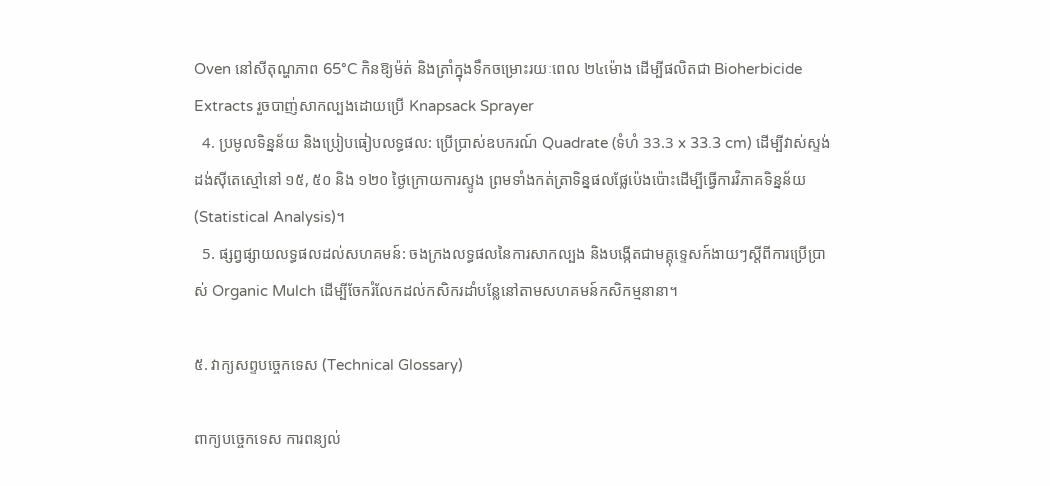Oven នៅសីតុណ្ហភាព 65°C កិនឱ្យម៉ត់ និងត្រាំក្នុងទឹកចម្រោះរយៈពេល ២៤ម៉ោង ដើម្បីផលិតជា Bioherbicide Extracts រួចបាញ់សាកល្បងដោយប្រើ Knapsack Sprayer
  4. ប្រមូលទិន្នន័យ និងប្រៀបធៀបលទ្ធផល: ប្រើប្រាស់ឧបករណ៍ Quadrate (ទំហំ 33.3 x 33.3 cm) ដើម្បីវាស់ស្ទង់ដង់ស៊ីតេស្មៅនៅ ១៥, ៥០ និង ១២០ ថ្ងៃក្រោយការស្ទូង ព្រមទាំងកត់ត្រាទិន្នផលផ្លែប៉េងប៉ោះដើម្បីធ្វើការវិភាគទិន្នន័យ (Statistical Analysis)។
  5. ផ្សព្វផ្សាយលទ្ធផលដល់សហគមន៍: ចងក្រងលទ្ធផលនៃការសាកល្បង និងបង្កើតជាមគ្គុទ្ទេសក៍ងាយៗស្តីពីការប្រើប្រាស់ Organic Mulch ដើម្បីចែករំលែកដល់កសិករដាំបន្លែនៅតាមសហគមន៍កសិកម្មនានា។

៥. វាក្យសព្ទបច្ចេកទេស (Technical Glossary)

ពាក្យបច្ចេកទេស ការពន្យល់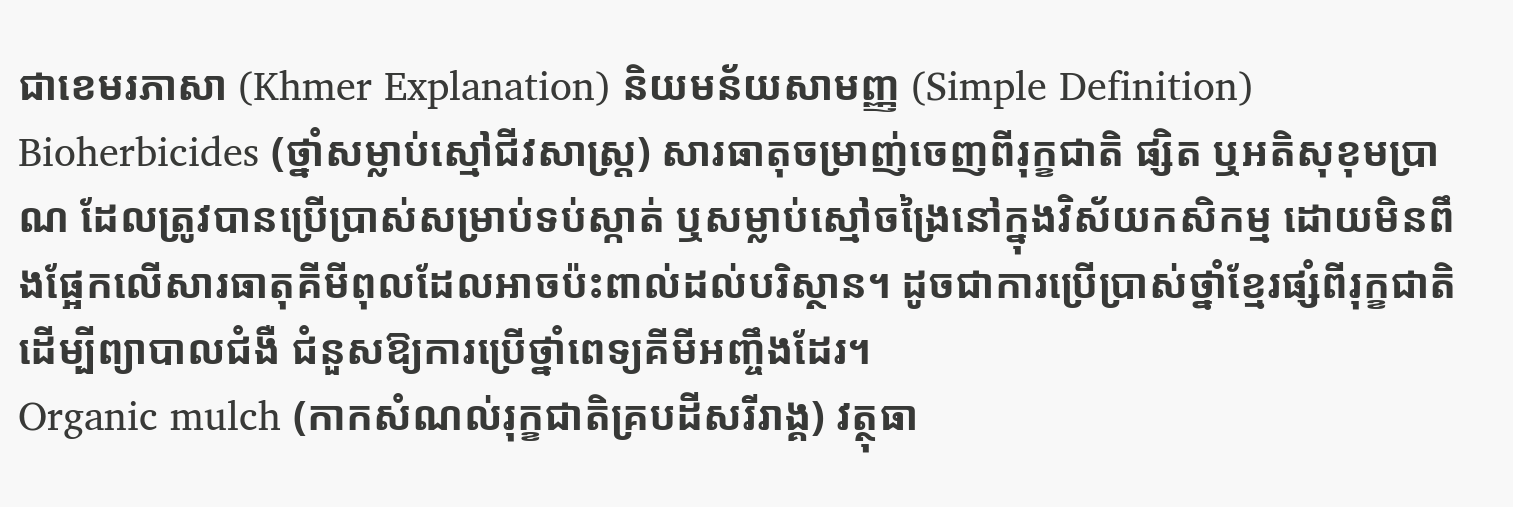ជាខេមរភាសា (Khmer Explanation) និយមន័យសាមញ្ញ (Simple Definition)
Bioherbicides (ថ្នាំសម្លាប់ស្មៅជីវសាស្ត្រ) សារធាតុចម្រាញ់ចេញពីរុក្ខជាតិ ផ្សិត ឬអតិសុខុមប្រាណ ដែលត្រូវបានប្រើប្រាស់សម្រាប់ទប់ស្កាត់ ឬសម្លាប់ស្មៅចង្រៃនៅក្នុងវិស័យកសិកម្ម ដោយមិនពឹងផ្អែកលើសារធាតុគីមីពុលដែលអាចប៉ះពាល់ដល់បរិស្ថាន។ ដូចជាការប្រើប្រាស់ថ្នាំខ្មែរផ្សំពីរុក្ខជាតិដើម្បីព្យាបាលជំងឺ ជំនួសឱ្យការប្រើថ្នាំពេទ្យគីមីអញ្ចឹងដែរ។
Organic mulch (កាកសំណល់រុក្ខជាតិគ្របដីសរីរាង្គ) វត្ថុធា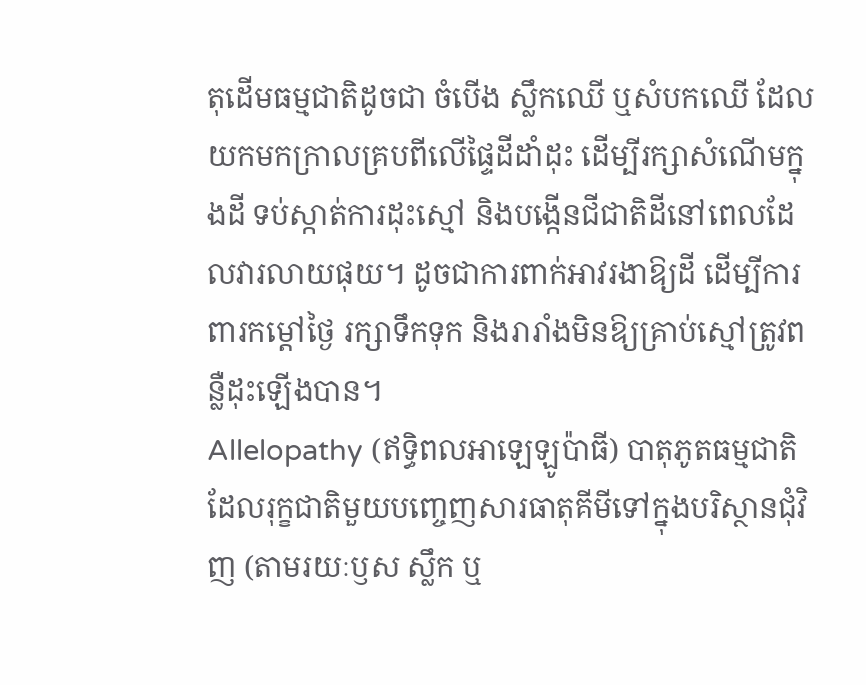តុដើមធម្មជាតិដូចជា ចំបើង ស្លឹកឈើ ឬសំបកឈើ ដែលយកមកក្រាលគ្របពីលើផ្ទៃដីដាំដុះ ដើម្បីរក្សាសំណើមក្នុងដី ទប់ស្កាត់ការដុះស្មៅ និងបង្កើនជីជាតិដីនៅពេលដែលវារលាយផុយ។ ដូចជាការពាក់អាវរងាឱ្យដី ដើម្បីការពារកម្តៅថ្ងៃ រក្សាទឹកទុក និងរារាំងមិនឱ្យគ្រាប់ស្មៅត្រូវពន្លឺដុះឡើងបាន។
Allelopathy (ឥទ្ធិពលអាឡេឡូប៉ាធី) បាតុភូតធម្មជាតិដែលរុក្ខជាតិមួយបញ្ចេញសារធាតុគីមីទៅក្នុងបរិស្ថានជុំវិញ (តាមរយៈឫស ស្លឹក ឬ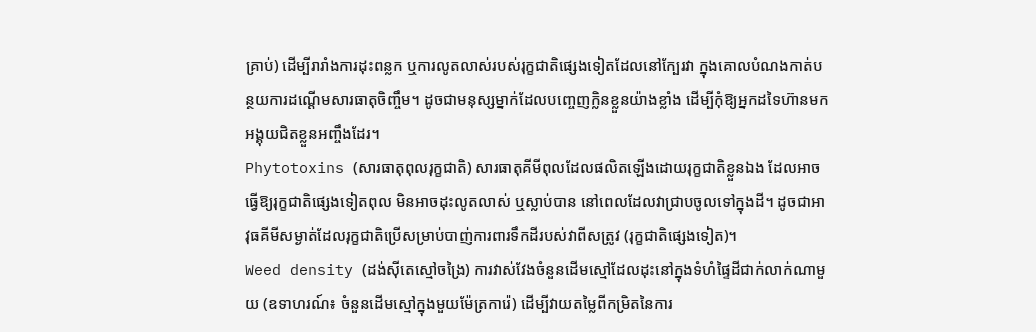គ្រាប់) ដើម្បីរារាំងការដុះពន្លក ឬការលូតលាស់របស់រុក្ខជាតិផ្សេងទៀតដែលនៅក្បែរវា ក្នុងគោលបំណងកាត់បន្ថយការដណ្តើមសារធាតុចិញ្ចឹម។ ដូចជាមនុស្សម្នាក់ដែលបញ្ចេញក្លិនខ្លួនយ៉ាងខ្លាំង ដើម្បីកុំឱ្យអ្នកដទៃហ៊ានមកអង្គុយជិតខ្លួនអញ្ចឹងដែរ។
Phytotoxins (សារធាតុពុលរុក្ខជាតិ) សារធាតុគីមីពុលដែលផលិតឡើងដោយរុក្ខជាតិខ្លួនឯង ដែលអាចធ្វើឱ្យរុក្ខជាតិផ្សេងទៀតពុល មិនអាចដុះលូតលាស់ ឬស្លាប់បាន នៅពេលដែលវាជ្រាបចូលទៅក្នុងដី។ ដូចជាអាវុធគីមីសម្ងាត់ដែលរុក្ខជាតិប្រើសម្រាប់បាញ់ការពារទឹកដីរបស់វាពីសត្រូវ (រុក្ខជាតិផ្សេងទៀត)។
Weed density (ដង់ស៊ីតេស្មៅចង្រៃ) ការវាស់វែងចំនួនដើមស្មៅដែលដុះនៅក្នុងទំហំផ្ទៃដីជាក់លាក់ណាមួយ (ឧទាហរណ៍៖ ចំនួនដើមស្មៅក្នុងមួយម៉ែត្រការ៉េ) ដើម្បីវាយតម្លៃពីកម្រិតនៃការ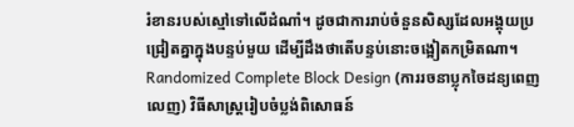រំខានរបស់ស្មៅទៅលើដំណាំ។ ដូចជាការរាប់ចំនួនសិស្សដែលអង្គុយប្រជ្រៀតគ្នាក្នុងបន្ទប់មួយ ដើម្បីដឹងថាតើបន្ទប់នោះចង្អៀតកម្រិតណា។
Randomized Complete Block Design (ការរចនាប្លុកចៃដន្យពេញលេញ) វិធីសាស្ត្ររៀបចំប្លង់ពិសោធន៍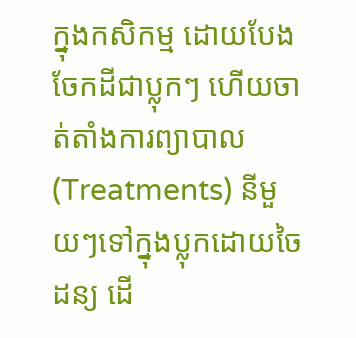ក្នុងកសិកម្ម ដោយបែងចែកដីជាប្លុកៗ ហើយចាត់តាំងការព្យាបាល (Treatments) នីមួយៗទៅក្នុងប្លុកដោយចៃដន្យ ដើ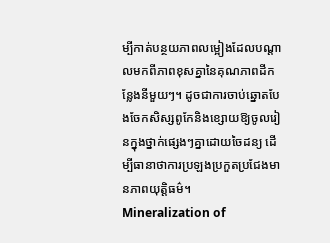ម្បីកាត់បន្ថយភាពលម្អៀងដែលបណ្តាលមកពីភាពខុសគ្នានៃគុណភាពដីកន្លែងនីមួយៗ។ ដូចជាការចាប់ឆ្នោតបែងចែកសិស្សពូកែនិងខ្សោយឱ្យចូលរៀនក្នុងថ្នាក់ផ្សេងៗគ្នាដោយចៃដន្យ ដើម្បីធានាថាការប្រឡងប្រកួតប្រជែងមានភាពយុត្តិធម៌។
Mineralization of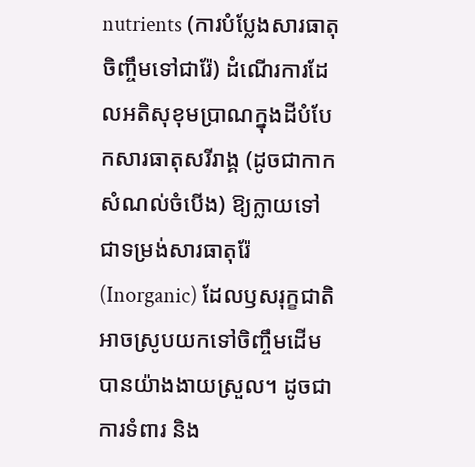nutrients (ការបំប្លែងសារធាតុចិញ្ចឹមទៅជារ៉ែ) ដំណើរការដែលអតិសុខុមប្រាណក្នុងដីបំបែកសារធាតុសរីរាង្គ (ដូចជាកាកសំណល់ចំបើង) ឱ្យក្លាយទៅជាទម្រង់សារធាតុរ៉ែ (Inorganic) ដែលឫសរុក្ខជាតិអាចស្រូបយកទៅចិញ្ចឹមដើមបានយ៉ាងងាយស្រួល។ ដូចជាការទំពារ និង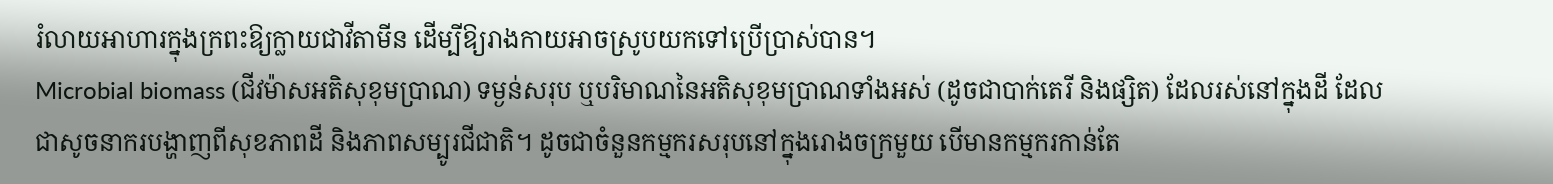រំលាយអាហារក្នុងក្រពះឱ្យក្លាយជាវីតាមីន ដើម្បីឱ្យរាងកាយអាចស្រូបយកទៅប្រើប្រាស់បាន។
Microbial biomass (ជីវម៉ាសអតិសុខុមប្រាណ) ទម្ងន់សរុប ឬបរិមាណនៃអតិសុខុមប្រាណទាំងអស់ (ដូចជាបាក់តេរី និងផ្សិត) ដែលរស់នៅក្នុងដី ដែលជាសូចនាករបង្ហាញពីសុខភាពដី និងភាពសម្បូរជីជាតិ។ ដូចជាចំនួនកម្មករសរុបនៅក្នុងរោងចក្រមួយ បើមានកម្មករកាន់តែ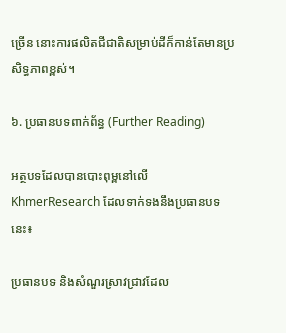ច្រើន នោះការផលិតជីជាតិសម្រាប់ដីក៏កាន់តែមានប្រសិទ្ធភាពខ្ពស់។

៦. ប្រធានបទពាក់ព័ន្ធ (Further Reading)

អត្ថបទដែលបានបោះពុម្ពនៅលើ KhmerResearch ដែលទាក់ទងនឹងប្រធានបទនេះ៖

ប្រធានបទ និងសំណួរស្រាវជ្រាវដែល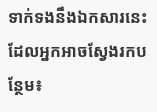ទាក់ទងនឹងឯកសារនេះ ដែលអ្នកអាចស្វែងរកបន្ថែម៖